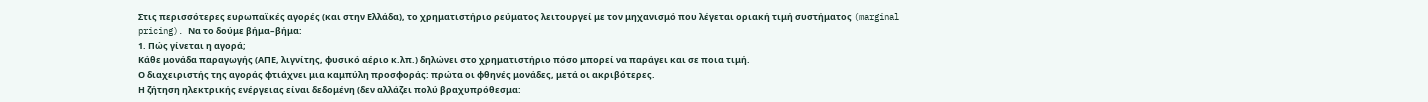Στις περισσότερες ευρωπαϊκές αγορές (και στην Ελλάδα), το χρηματιστήριο ρεύματος λειτουργεί με τον μηχανισμό που λέγεται οριακή τιμή συστήματος (marginal pricing). Να το δούμε βήμα–βήμα:
1. Πώς γίνεται η αγορά;
Κάθε μονάδα παραγωγής (ΑΠΕ, λιγνίτης, φυσικό αέριο κ.λπ.) δηλώνει στο χρηματιστήριο πόσο μπορεί να παράγει και σε ποια τιμή.
Ο διαχειριστής της αγοράς φτιάχνει μια καμπύλη προσφοράς: πρώτα οι φθηνές μονάδες, μετά οι ακριβότερες.
Η ζήτηση ηλεκτρικής ενέργειας είναι δεδομένη (δεν αλλάζει πολύ βραχυπρόθεσμα: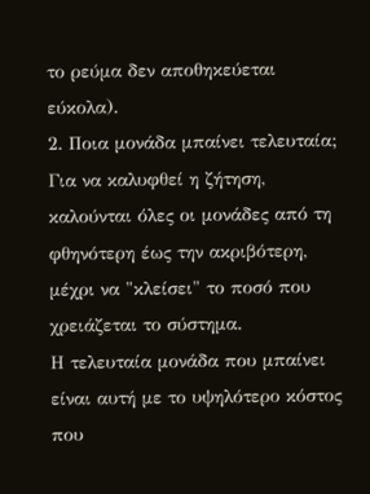το ρεύμα δεν αποθηκεύεται εύκολα).
2. Ποια μονάδα μπαίνει τελευταία;
Για να καλυφθεί η ζήτηση, καλούνται όλες οι μονάδες από τη φθηνότερη έως την ακριβότερη, μέχρι να "κλείσει" το ποσό που χρειάζεται το σύστημα.
Η τελευταία μονάδα που μπαίνει είναι αυτή με το υψηλότερο κόστος που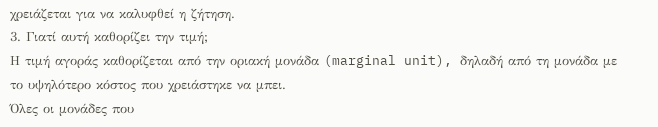χρειάζεται για να καλυφθεί η ζήτηση.
3. Γιατί αυτή καθορίζει την τιμή;
Η τιμή αγοράς καθορίζεται από την οριακή μονάδα (marginal unit), δηλαδή από τη μονάδα με το υψηλότερο κόστος που χρειάστηκε να μπει.
Όλες οι μονάδες που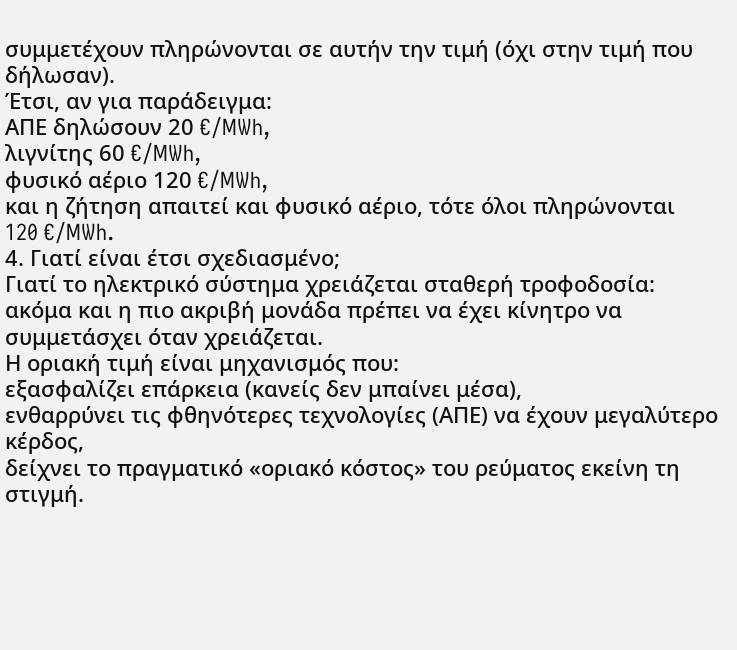συμμετέχουν πληρώνονται σε αυτήν την τιμή (όχι στην τιμή που δήλωσαν).
Έτσι, αν για παράδειγμα:
ΑΠΕ δηλώσουν 20 €/MWh,
λιγνίτης 60 €/MWh,
φυσικό αέριο 120 €/MWh,
και η ζήτηση απαιτεί και φυσικό αέριο, τότε όλοι πληρώνονται 120 €/MWh.
4. Γιατί είναι έτσι σχεδιασμένο;
Γιατί το ηλεκτρικό σύστημα χρειάζεται σταθερή τροφοδοσία: ακόμα και η πιο ακριβή μονάδα πρέπει να έχει κίνητρο να συμμετάσχει όταν χρειάζεται.
Η οριακή τιμή είναι μηχανισμός που:
εξασφαλίζει επάρκεια (κανείς δεν μπαίνει μέσα),
ενθαρρύνει τις φθηνότερες τεχνολογίες (ΑΠΕ) να έχουν μεγαλύτερο κέρδος,
δείχνει το πραγματικό «οριακό κόστος» του ρεύματος εκείνη τη στιγμή.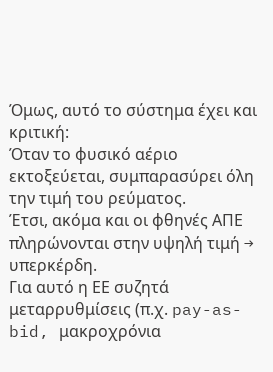Όμως, αυτό το σύστημα έχει και κριτική:
Όταν το φυσικό αέριο εκτοξεύεται, συμπαρασύρει όλη την τιμή του ρεύματος.
Έτσι, ακόμα και οι φθηνές ΑΠΕ πληρώνονται στην υψηλή τιμή → υπερκέρδη.
Για αυτό η ΕΕ συζητά μεταρρυθμίσεις (π.χ. pay-as-bid, μακροχρόνια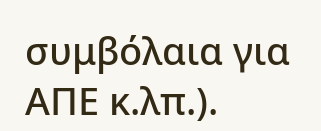συμβόλαια για ΑΠΕ κ.λπ.).